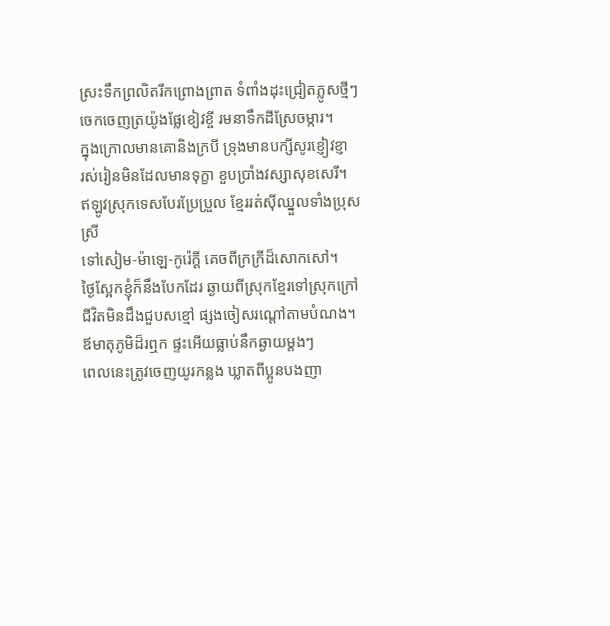ស្រះទឹកព្រលិតរីកព្រោងព្រាត ទំពាំងដុះជ្រៀតភ្លូសថ្មីៗ
ចេកចេញត្រយ៉ូងផ្លែខៀវខ្ចី រមនាទឹកដីស្រែចម្ការ។
ក្នុងក្រោលមានគោនិងក្របី ទ្រុងមានបក្សីសូរខ្ញៀវខ្ញា
រស់រៀនមិនដែលមានទុក្ខា ខួបប្រាំងវស្សាសុខសេរី។
ឥឡូវស្រុកទេសបែរប្រែប្រួល ខ្មែររត់ស៊ីឈ្នួលទាំងប្រុសស្រី
ទៅសៀម-ម៉ាឡេ-កូរ៉េក្ដី គេចពីក្រក្រីដ៏សោកសៅ។
ថ្ងៃស្អែកខ្ញុំក៏នឹងបែកដែរ ឆ្ងាយពីស្រុកខ្មែរទៅស្រុកក្រៅ
ជីវិតមិនដឹងជួបសខ្មៅ ផ្សងចៀសរណ្ដៅតាមបំណង។
ឪមាតុភូមិដ៏រឮក ផ្ទះអើយធ្លាប់នឹកឆ្ងាយម្ដងៗ
ពេលនេះត្រូវចេញយូរកន្លង ឃ្លាតពីប្អូនបងញា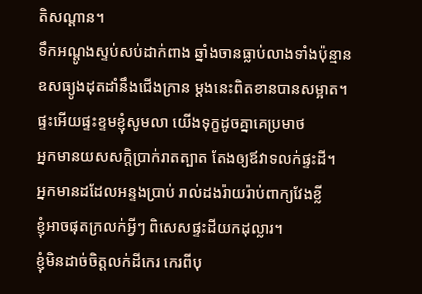តិសណ្ដាន។
ទឹកអណ្ដូងស្ទប់សប់ដាក់ពាង ឆ្នាំងចានធ្លាប់លាងទាំងប៉ុន្មាន
ឧសធ្យូងដុតដាំនឹងជើងក្រាន ម្ដងនេះពិតខានបានសម្អាត។
ផ្ទះអើយផ្ទះខ្ទមខ្ញុំសូមលា យើងទុក្ខដូចគ្នាគេប្រមាថ
អ្នកមានយសសក្ដិប្រាក់រាតត្បាត តែងឲ្យឪវាទលក់ផ្ទះដី។
អ្នកមានដដែលអន្ទងប្រាប់ រាល់ដងរ៉ាយរ៉ាប់ពាក្យវែងខ្លី
ខ្ញុំអាចផុតក្រលក់អ្វីៗ ពិសេសផ្ទះដីយកដុល្លារ។
ខ្ញុំមិនដាច់ចិត្តលក់ដីកេរ កេរពីបុ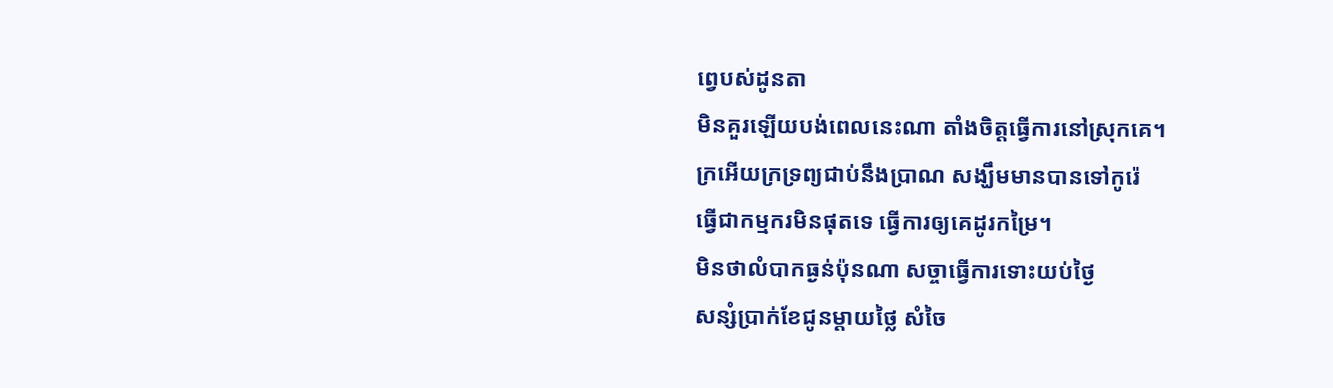ព្វេបស់ដូនតា
មិនគួរឡើយបង់ពេលនេះណា តាំងចិត្តធ្វើការនៅស្រុកគេ។
ក្រអើយក្រទ្រព្យជាប់នឹងប្រាណ សង្ឃឹមមានបានទៅកូរ៉េ
ធ្វើជាកម្មករមិនផុតទេ ធ្វើការឲ្យគេដូរកម្រៃ។
មិនថាលំបាកធ្ងន់ប៉ុនណា សច្ចាធ្វើការទោះយប់ថ្ងៃ
សន្សំប្រាក់ខែជូនម្ដាយថ្លៃ សំចៃ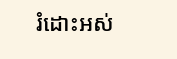រំដោះអស់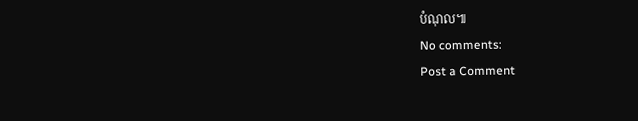បំណុល៕
No comments:
Post a Comment